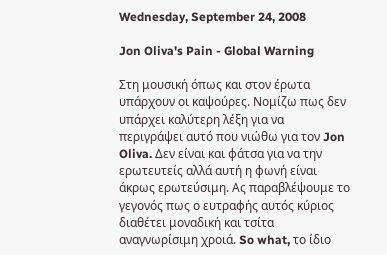Wednesday, September 24, 2008

Jon Oliva's Pain - Global Warning

Στη μουσική όπως και στον έρωτα υπάρχουν οι καψούρες. Νομίζω πως δεν υπάρχει καλύτερη λέξη για να περιγράψει αυτό που νιώθω για τον Jon Oliva. Δεν είναι και φάτσα για να την ερωτευτείς αλλά αυτή η φωνή είναι άκρως ερωτεύσιμη. Ας παραβλέψουμε το γεγονός πως ο ευτραφής αυτός κύριος διαθέτει μοναδική και τσίτα αναγνωρίσιμη χροιά. So what, το ίδιο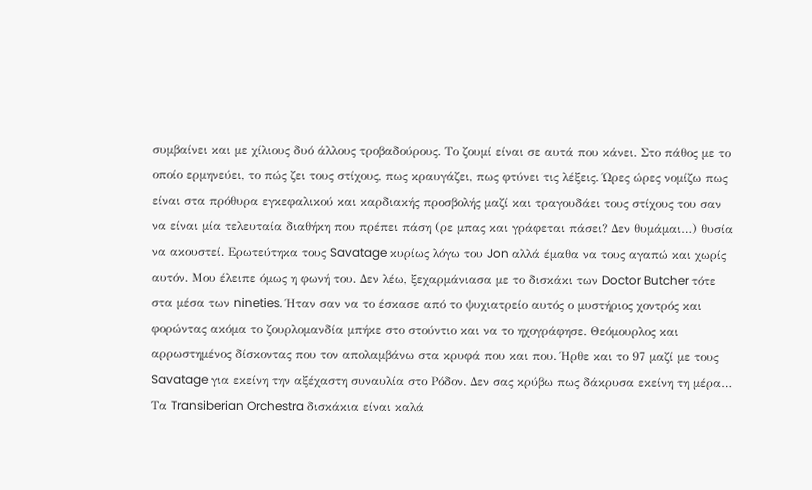συμβαίνει και με χίλιους δυό άλλους τροβαδούρους. Το ζουμί είναι σε αυτά που κάνει. Στο πάθος με το οποίο ερμηνεύει, το πώς ζει τους στίχους, πως κραυγάζει, πως φτύνει τις λέξεις. Ώρες ώρες νομίζω πως είναι στα πρόθυρα εγκεφαλικού και καρδιακής προσβολής μαζί και τραγουδάει τους στίχους του σαν να είναι μία τελευταία διαθήκη που πρέπει πάση (ρε μπας και γράφεται πάσει? Δεν θυμάμαι…) θυσία να ακουστεί. Ερωτεύτηκα τους Savatage κυρίως λόγω του Jon αλλά έμαθα να τους αγαπώ και χωρίς αυτόν. Μου έλειπε όμως η φωνή του. Δεν λέω, ξεχαρμάνιασα με το δισκάκι των Doctor Butcher τότε στα μέσα των nineties. Ήταν σαν να το έσκασε από το ψυχιατρείο αυτός ο μυστήριος χοντρός και φορώντας ακόμα το ζουρλομανδία μπήκε στο στούντιο και να το ηχογράφησε. Θεόμουρλος και αρρωστημένος δίσκοντας που τον απολαμβάνω στα κρυφά που και που. Ήρθε και το 97 μαζί με τους Savatage για εκείνη την αξέχαστη συναυλία στο Ρόδον. Δεν σας κρύβω πως δάκρυσα εκείνη τη μέρα… Τα Transiberian Orchestra δισκάκια είναι καλά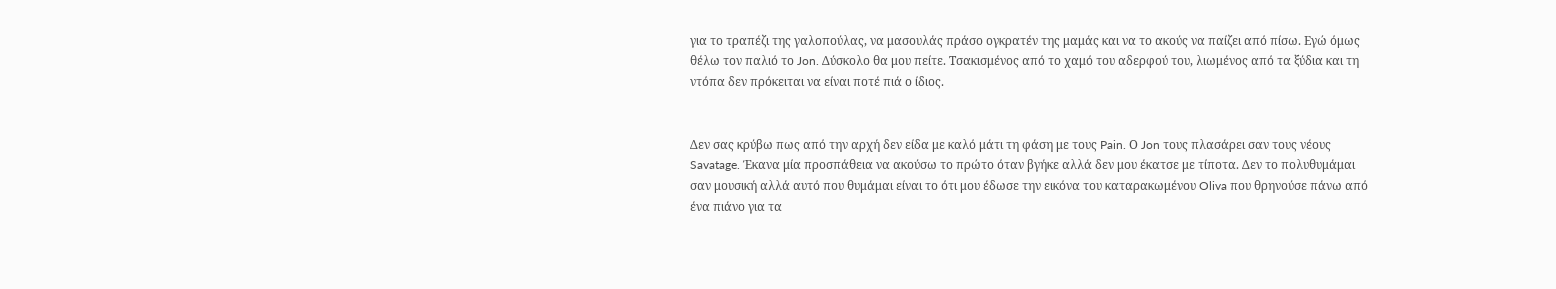για το τραπέζι της γαλοπούλας, να μασουλάς πράσο ογκρατέν της μαμάς και να το ακούς να παίζει από πίσω. Εγώ όμως θέλω τον παλιό το Jon. Δύσκολο θα μου πείτε. Τσακισμένος από το χαμό του αδερφού του, λιωμένος από τα ξύδια και τη ντόπα δεν πρόκειται να είναι ποτέ πιά ο ίδιος.


Δεν σας κρύβω πως από την αρχή δεν είδα με καλό μάτι τη φάση με τους Pain. Ο Jon τους πλασάρει σαν τους νέους Savatage. Έκανα μία προσπάθεια να ακούσω το πρώτο όταν βγήκε αλλά δεν μου έκατσε με τίποτα. Δεν το πολυθυμάμαι σαν μουσική αλλά αυτό που θυμάμαι είναι το ότι μου έδωσε την εικόνα του καταρακωμένου Oliva που θρηνούσε πάνω από ένα πιάνο για τα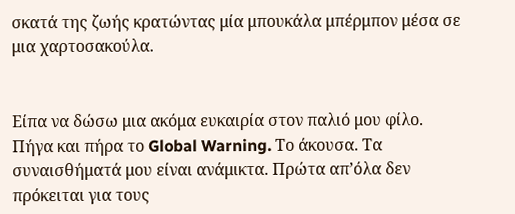σκατά της ζωής κρατώντας μία μπουκάλα μπέρμπον μέσα σε μια χαρτοσακούλα.


Είπα να δώσω μια ακόμα ευκαιρία στον παλιό μου φίλο. Πήγα και πήρα το Global Warning. Το άκουσα. Τα συναισθήματά μου είναι ανάμικτα. Πρώτα απ’όλα δεν πρόκειται για τους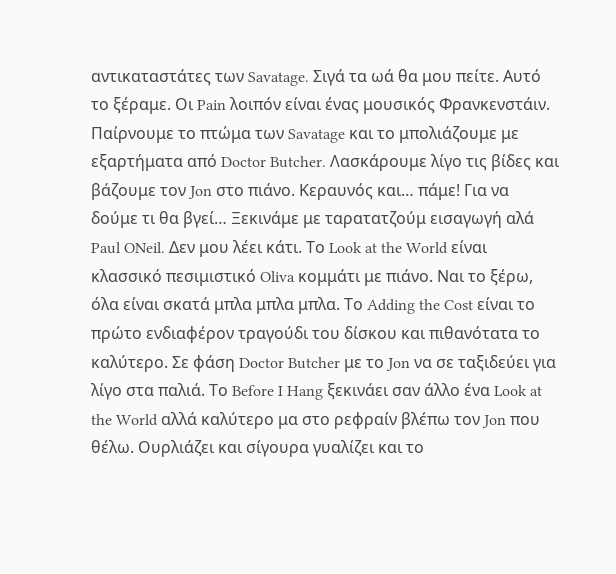αντικαταστάτες των Savatage. Σιγά τα ωά θα μου πείτε. Αυτό το ξέραμε. Οι Pain λοιπόν είναι ένας μουσικός Φρανκενστάιν. Παίρνουμε το πτώμα των Savatage και το μπολιάζουμε με εξαρτήματα από Doctor Butcher. Λασκάρουμε λίγο τις βίδες και βάζουμε τον Jon στο πιάνο. Κεραυνός και… πάμε! Για να δούμε τι θα βγεί… Ξεκινάμε με ταρατατζούμ εισαγωγή αλά Paul ONeil. Δεν μου λέει κάτι. Το Look at the World είναι κλασσικό πεσιμιστικό Oliva κομμάτι με πιάνο. Ναι το ξέρω, όλα είναι σκατά μπλα μπλα μπλα. Το Adding the Cost είναι το πρώτο ενδιαφέρον τραγούδι του δίσκου και πιθανότατα το καλύτερο. Σε φάση Doctor Butcher με το Jon να σε ταξιδεύει για λίγο στα παλιά. Το Before I Hang ξεκινάει σαν άλλο ένα Look at the World αλλά καλύτερο μα στο ρεφραίν βλέπω τον Jon που θέλω. Ουρλιάζει και σίγουρα γυαλίζει και το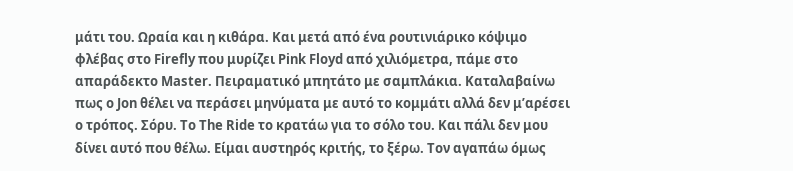μάτι του. Ωραία και η κιθάρα. Και μετά από ένα ρουτινιάρικο κόψιμο φλέβας στο Firefly που μυρίζει Pink Floyd από χιλιόμετρα, πάμε στο απαράδεκτο Master. Πειραματικό μπητάτο με σαμπλάκια. Καταλαβαίνω πως ο Jon θέλει να περάσει μηνύματα με αυτό το κομμάτι αλλά δεν μ’αρέσει ο τρόπος. Σόρυ. Το The Ride το κρατάω για το σόλο του. Και πάλι δεν μου δίνει αυτό που θέλω. Είμαι αυστηρός κριτής, το ξέρω. Τον αγαπάω όμως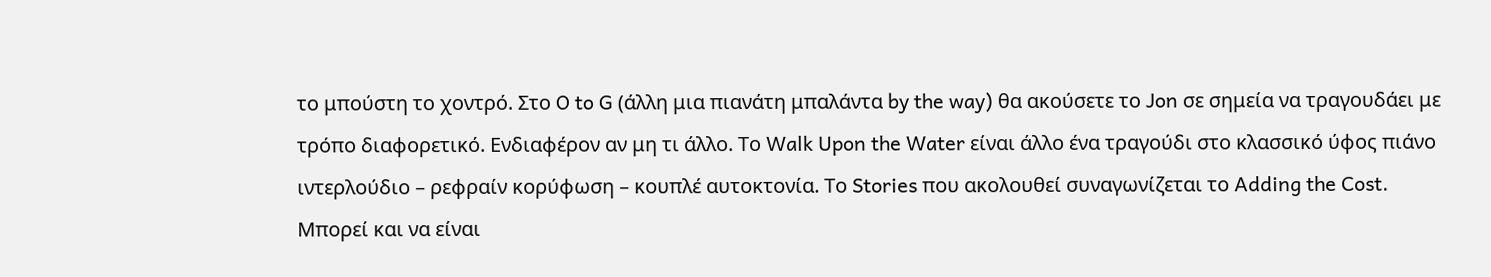το μπούστη το χοντρό. Στο O to G (άλλη μια πιανάτη μπαλάντα by the way) θα ακούσετε το Jon σε σημεία να τραγουδάει με τρόπο διαφορετικό. Ενδιαφέρον αν μη τι άλλο. Το Walk Upon the Water είναι άλλο ένα τραγούδι στο κλασσικό ύφος πιάνο ιντερλούδιο – ρεφραίν κορύφωση – κουπλέ αυτοκτονία. Το Stories που ακολουθεί συναγωνίζεται το Adding the Cost. Μπορεί και να είναι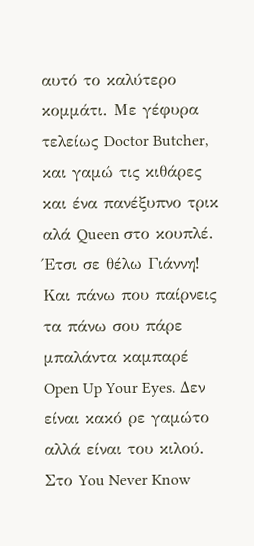αυτό το καλύτερο κομμάτι. Με γέφυρα τελείως Doctor Butcher, και γαμώ τις κιθάρες και ένα πανέξυπνο τρικ αλά Queen στο κουπλέ. Έτσι σε θέλω Γιάννη! Και πάνω που παίρνεις τα πάνω σου πάρε μπαλάντα καμπαρέ Open Up Your Eyes. Δεν είναι κακό ρε γαμώτο αλλά είναι του κιλού. Στο You Never Know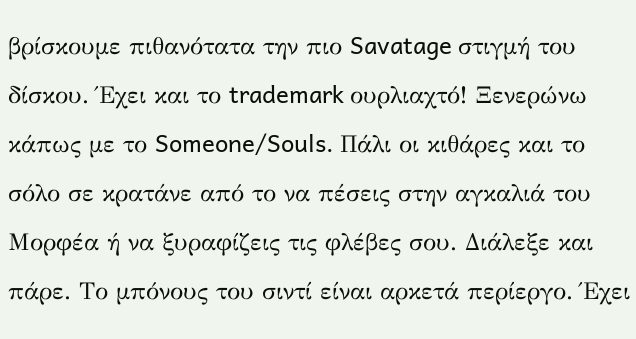βρίσκουμε πιθανότατα την πιο Savatage στιγμή του δίσκου. Έχει και το trademark ουρλιαχτό! Ξενερώνω κάπως με το Someone/Souls. Πάλι οι κιθάρες και το σόλο σε κρατάνε από το να πέσεις στην αγκαλιά του Μορφέα ή να ξυραφίζεις τις φλέβες σου. Διάλεξε και πάρε. Το μπόνους του σιντί είναι αρκετά περίεργο. Έχει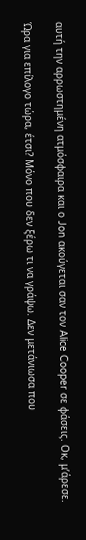αυτή την αρρωστημένη ατμόσφαιρα και ο Jon ακούγεται σαν τον Alice Cooper σε φάσεις. Οκ, μ’άρεσε.

Ώρα για επίλογο τώρα, έτσι? Μόνο που δεν ξέρω τι να γράψω. Δεν μετάνιωσα που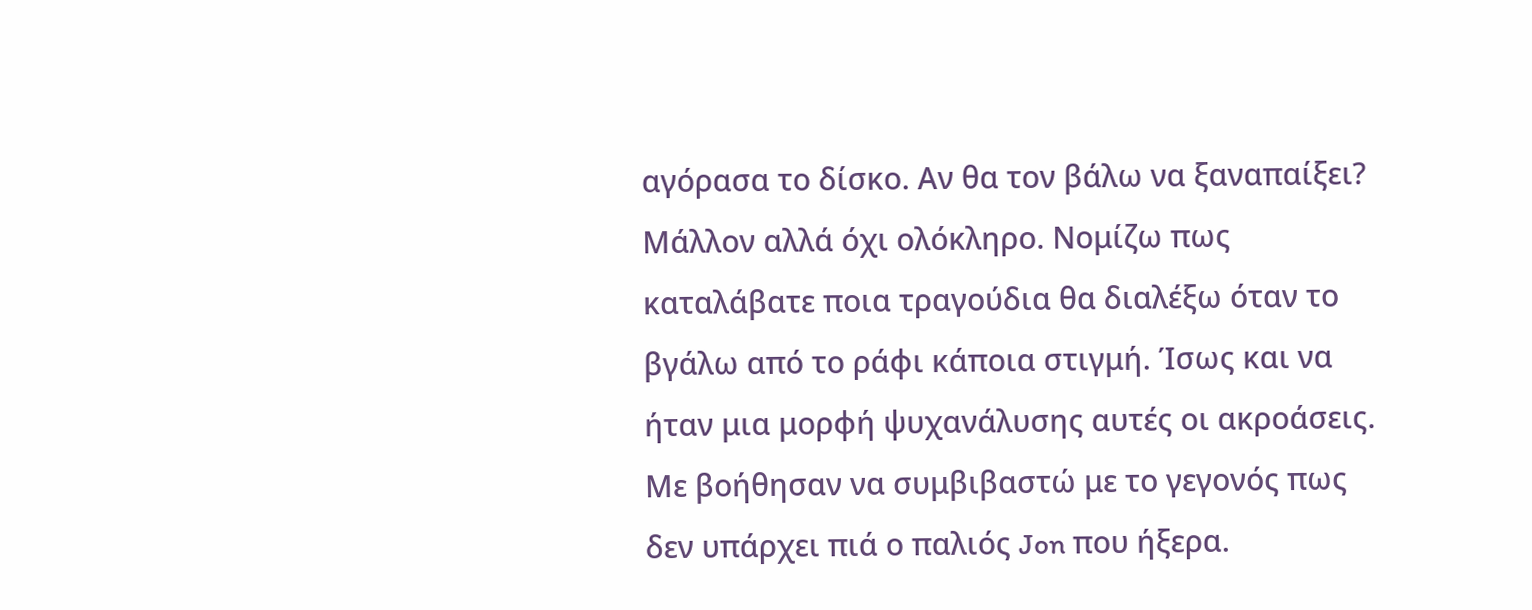αγόρασα το δίσκο. Αν θα τον βάλω να ξαναπαίξει? Μάλλον αλλά όχι ολόκληρο. Νομίζω πως καταλάβατε ποια τραγούδια θα διαλέξω όταν το βγάλω από το ράφι κάποια στιγμή. Ίσως και να ήταν μια μορφή ψυχανάλυσης αυτές οι ακροάσεις. Με βοήθησαν να συμβιβαστώ με το γεγονός πως δεν υπάρχει πιά ο παλιός Jon που ήξερα.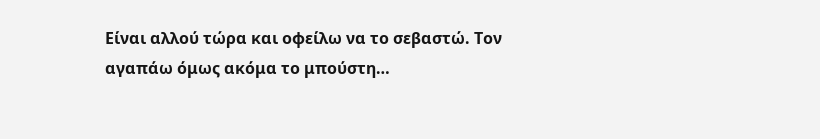Είναι αλλού τώρα και οφείλω να το σεβαστώ. Τον αγαπάω όμως ακόμα το μπούστη…